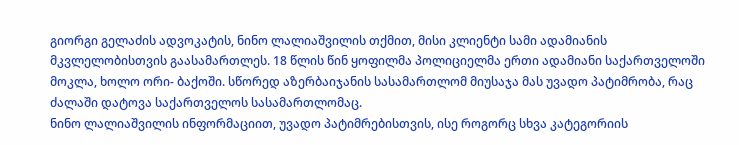გიორგი გელაძის ადვოკატის, ნინო ლალიაშვილის თქმით, მისი კლიენტი სამი ადამიანის მკვლელობისთვის გაასამართლეს. 18 წლის წინ ყოფილმა პოლიციელმა ერთი ადამიანი საქართველოში მოკლა, ხოლო ორი- ბაქოში. სწორედ აზერბაიჯანის სასამართლომ მიუსაჯა მას უვადო პატიმრობა, რაც ძალაში დატოვა საქართველოს სასამართლომაც.
ნინო ლალიაშვილის ინფორმაციით, უვადო პატიმრებისთვის, ისე როგორც სხვა კატეგორიის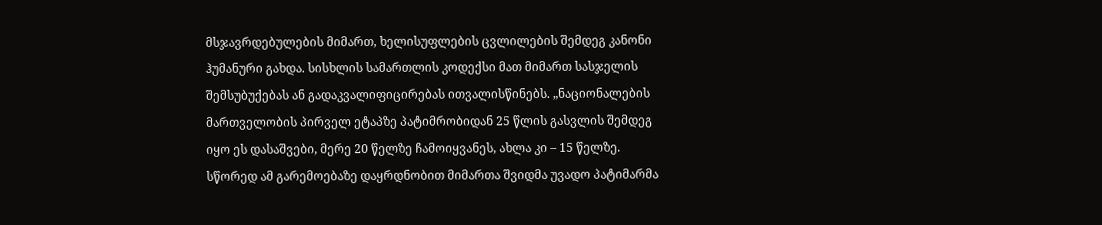მსჯავრდებულების მიმართ, ხელისუფლების ცვლილების შემდეგ კანონი ჰუმანური გახდა. სისხლის სამართლის კოდექსი მათ მიმართ სასჯელის შემსუბუქებას ან გადაკვალიფიცირებას ითვალისწინებს. „ნაციონალების მართველობის პირველ ეტაპზე პატიმრობიდან 25 წლის გასვლის შემდეგ იყო ეს დასაშვები, მერე 20 წელზე ჩამოიყვანეს, ახლა კი – 15 წელზე. სწორედ ამ გარემოებაზე დაყრდნობით მიმართა შვიდმა უვადო პატიმარმა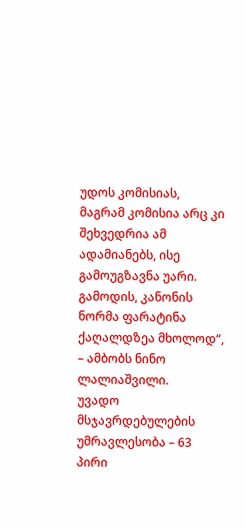უდოს კომისიას, მაგრამ კომისია არც კი შეხვედრია ამ ადამიანებს, ისე გამოუგზავნა უარი. გამოდის, კანონის ნორმა ფარატინა ქაღალდზეა მხოლოდ“, – ამბობს ნინო ლალიაშვილი.
უვადო მსჯავრდებულების უმრავლესობა – 63 პირი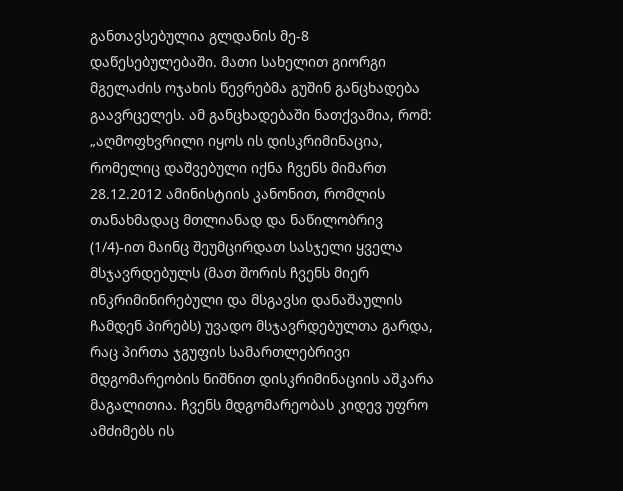განთავსებულია გლდანის მე-8 დაწესებულებაში. მათი სახელით გიორგი მგელაძის ოჯახის წევრებმა გუშინ განცხადება გაავრცელეს. ამ განცხადებაში ნათქვამია, რომ:
„აღმოფხვრილი იყოს ის დისკრიმინაცია, რომელიც დაშვებული იქნა ჩვენს მიმართ 28.12.2012 ამინისტიის კანონით, რომლის თანახმადაც მთლიანად და ნაწილობრივ (1/4)-ით მაინც შეუმცირდათ სასჯელი ყველა მსჯავრდებულს (მათ შორის ჩვენს მიერ ინკრიმინირებული და მსგავსი დანაშაულის ჩამდენ პირებს) უვადო მსჯავრდებულთა გარდა, რაც პირთა ჯგუფის სამართლებრივი მდგომარეობის ნიშნით დისკრიმინაციის აშკარა მაგალითია. ჩვენს მდგომარეობას კიდევ უფრო ამძიმებს ის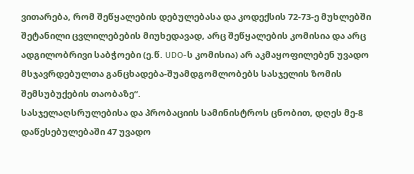ვითარება, რომ შეწყალების დებულებასა და კოდექსის 72-73-ე მუხლებში შეტანილი ცვლილებების მიუხედავად, არც შეწყალების კომისია და არც ადგილობრივი საბჭოები (ე.წ. UDO-ს კომისია) არ აკმაყოფილებენ უვადო მსჯავრდებულთა განცხადება-შუამდგომლობებს სასჯელის ზომის შემსუბუქების თაობაზე“.
სასჯელაღსრულებისა და პრობაციის სამინისტროს ცნობით, დღეს მე-8 დაწესებულებაში 47 უვადო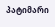პატიმარი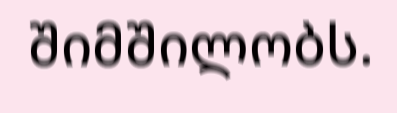შიმშილობს.